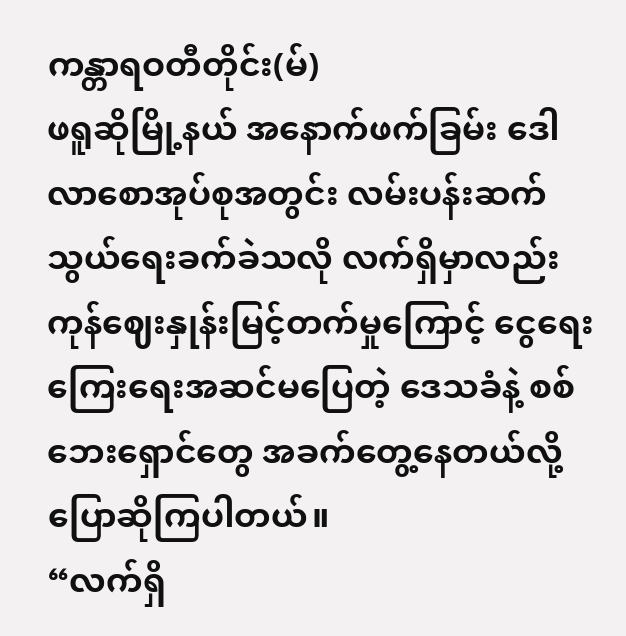ကန္တာရဝတီတိုင်း(မ်)
ဖရူဆိုမြို့နယ် အနောက်ဖက်ခြမ်း ဒေါလာစောအုပ်စုအတွင်း လမ်းပန်းဆက်သွယ်ရေးခက်ခဲသလို လက်ရှိမှာလည်း ကုန်ဈေးနှုန်းမြင့်တက်မှုကြောင့် ငွေရေးကြေးရေးအဆင်မပြေတဲ့ ဒေသခံနဲ့ စစ်ဘေးရှောင်တွေ အခက်တွေ့နေတယ်လို့ ပြောဆိုကြပါတယ်။
“လက်ရှိ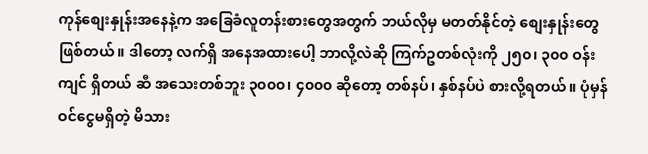ကုန်စျေးနှုန်းအနေနဲ့က အခြေခံလူတန်းစားတွေအတွက် ဘယ်လိုမှ မတတ်နိုင်တဲ့ စျေးနှုန်းတွေဖြစ်တယ်။ ဒါတော့ လက်ရှိ အနေအထားပေါ့ ဘာလို့လဲဆို ကြက်ဥတစ်လုံးကို ၂၅၀၊ ၃၀၀ ဝန်းကျင် ရှိတယ် ဆီ အသေးတစ်ဘူး ၃၀၀၀၊ ၄၀၀၀ ဆိုတော့ တစ်နပ်၊ နှစ်နပ်ပဲ စားလို့ရတယ်။ ပုံမှန် ဝင်ငွေမရှိတဲ့ မိသား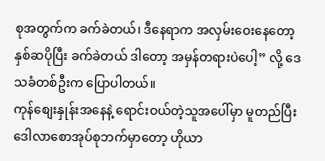စုအတွက်က ခက်ခဲတယ်၊ ဒီနေရာက အလှမ်းဝေးနေတော့ နှစ်ဆပိုပြီး ခက်ခဲတယ် ဒါတော့ အမှန်တရားပဲပေါ့” လို့ ဒေသခံတစ်ဦးက ပြောပါတယ်။
ကုန်စျေးနှုန်းအနေနဲ့ ရောင်းဝယ်တဲ့သူအပေါ်မှာ မူတည်ပြီး ဒေါလာစောအုပ်စုဘက်မှာတော့ ဟိုယာ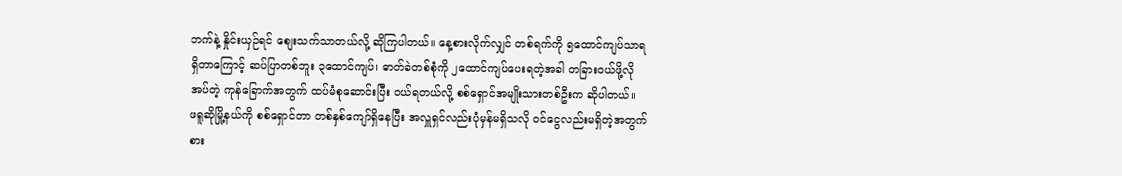ဘက်နဲ့ နှိုင်းယှဉ်ရင် စျေးသက်သာတယ်လို့ ဆိုကြပါတယ်။ နေ့စားလိုက်လျှင် တစ်ရက်ကို ၅ထောင်ကျပ်သာရရှိတာကြောင့် ဆပ်ပြာတစ်ဘူး ၃ထောင်ကျပ်၊ ဓာတ်ခဲတစ်စုံကို ၂ထောင်ကျပ်ပေးရတဲ့အခါ တခြားဝယ်ဖို့လိုအပ်တဲ့ ကုန်ခြောက်အတွက် ထပ်မံစုဆောင်းပြီး ဝယ်ရတယ်လို့ စစ်ရှောင်အမျိုးသားတစ်ဦးက ဆိုပါတယ်။
ဖရူဆိုမြို့နယ်ကို စစ်ရှောင်တာ တစ်နှစ်ကျော်ရှိနေပြီး အလှူရှင်လည်းပုံမှန်မရှိသလို ဝင်ငွေလည်းမရှိတဲ့အတွက် စား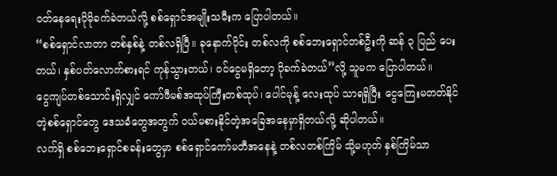ဝတ်နေရေးပိုမိုခက်ခဲတယ်လို့ စစ်ရှောင်အမျိုးသမီးက ပြောပါတယ်။
“စစ်ရှောင်လာတာ တစ်နှစ်နဲ့ တစ်လရှိပြီ။ ခုနောက်ပိုင်း တစ်လကို စစ်ဘေးရှောင်တစ်ဦးကို ဆန် ၃ ပြည် ပေးတယ်၊ နှစ်ပတ်လောက်စားရင် ကုန်သွားတယ်၊ ဝင်ငွေမရှိတော့ ပိုခက်ခဲတယ်”လို့ သူမက ပြောပါတယ်။
ငွေကျပ်တစ်သောင်းရှိလျှင် ကော်ဖီမစ်အထုပ်ကြီးတစ်ထုပ်၊ ပေါင်မုန့် လေးထုပ် သာရရှိပြီး ငွေကြေးမတတ်နိုင်တဲ့စစ်ရှောင်တွေ ဒေသခံတွေအတွက် ဝယ်မစားနိုင်တဲ့အခြေအနေမှာရှိတယ်လို့ ဆိုပါတယ်။
လက်ရှိ စစ်ဘေးရှောင်စခန်းတွေမှာ စစ်ရှောင်ကော်မတီအနေနဲ့ တစ်လတစ်ကြိမ် သို့မဟုတ် နှစ်ကြိမ်သာ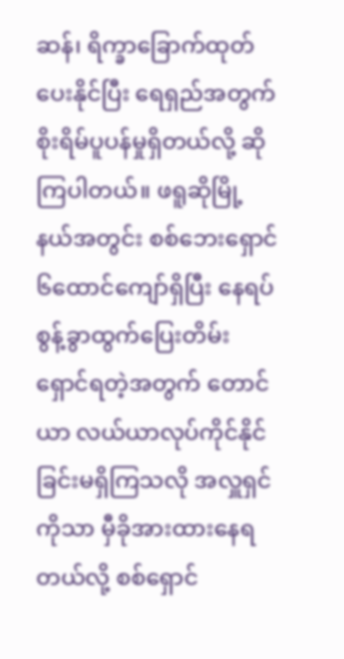ဆန်၊ ရိက္ခာခြောက်ထုတ်ပေးနိုင်ပြီး ရေရှည်အတွက် စိုးရိမ်ပူပန်မှုရှိတယ်လို့ ဆိုကြပါတယ်။ ဖရူဆိုမြို့နယ်အတွင်း စစ်ဘေးရှောင် ၆ထောင်ကျော်ရှိပြီး နေရပ်စွန့်ခွာထွက်ပြေးတိမ်းရှောင်ရတဲ့အတွက် တောင်ယာ လယ်ယာလုပ်ကိုင်နိုင်ခြင်းမရှိကြသလို အလှူရှင်ကိုသာ မှီခိုအားထားနေရတယ်လို့ စစ်ရှောင်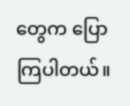တွေက ပြောကြပါတယ်။